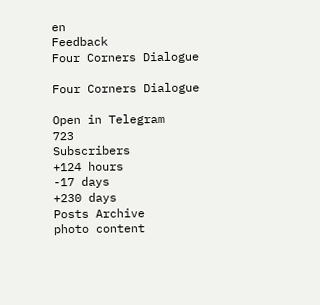en
Feedback
Four Corners Dialogue

Four Corners Dialogue

Open in Telegram
723
Subscribers
+124 hours
-17 days
+230 days
Posts Archive
photo content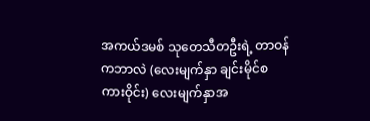အကယ်ဒမစ် သုတေသီတဦးရဲ့ တာဝန်ကဘာလဲ (လေးမျက်နှာ ချင်းမိုင်စကားဝိုင်း) လေးမျက်နှာအ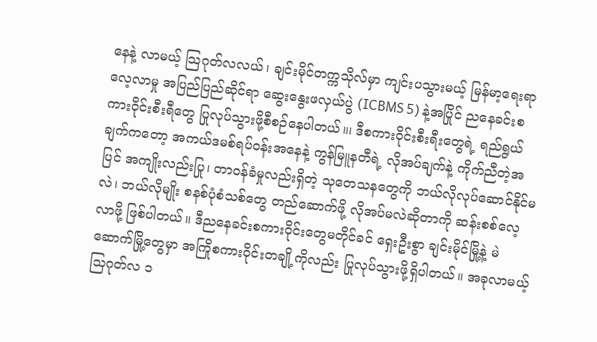နေနဲ့ လာမယ့် သြဂုတ်လလယ်၊ ချင်းမိုင်တက္ကသိုလ်မှာ ကျင်းပသွားမယ့် မြန်မာ့ရေးရာလေ့လာမှု အပြည်ပြည်ဆိုင်ရာ ဆွေးနွေးဖလှယ်ပွဲ (ICBMS 5) နဲ့အပြိုင် ညနေခင်းစကားဝိုင်းစီးရီတွေ ပြုလုပ်သွားဖို့စီစဉ်နေပါတယ်။၊ ဒီစကားဝိုင်းစီးရီးတွေရဲ့ ရည်ရွယ်ချက်ကတော့ အကယ်ဒမစ်ရပ်ဝန်းအနေနဲ့ ကွန်မြူနတီရဲ့ လိုအပ်ချက်နဲ့ ကိုက်ညီတဲ့အပြင် အကျိုးလည်းပြု၊ တာဝန်ခံမှုလည်းရှိတဲ့ သုတေသနတွေကို ဘယ်လိုလုပ်ဆောင်နိုင်မလဲ၊ ဘယ်လိုမျိုး စနစ်ပုံစံသစ်တွေ တည်ဆောက်ဖို့ လိုအပ်မလဲဆိုတာကို ဆန်းစစ်လေ့လာဖို့ ဖြစ်ပါတယ်။ ဒီညနေခင်းစကားဝိုင်းတွေမတိုင်ခင် ရှေးဦးစွာ ချင်းမိုင်မြို့နဲ့ မဲဆောက်မြို့တွေမှာ အကြိုစကားဝိုင်းတချို့ကိုလည်း ပြုလုပ်သွားဖို့ရှိပါတယ်။ အခုလာမယ့် သြဂုတ်လ ၁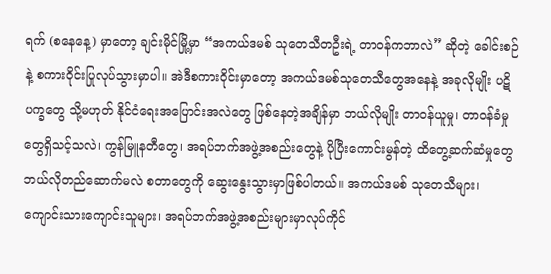ရက် (စနေနေ့) မှာတော့ ချင်းမိုင်မြို့မှာ “အကယ်ဒမစ် သုတေသီတဦးရဲ့ တာဝန်ကဘာလဲ” ဆိုတဲ့ ခေါင်းစဉ်နဲ့ စကားဝိုင်းပြုလုပ်သွားမှာပါ။ အဲဒီစကားဝိုင်းမှာတော့ အကယ်ဒမစ်သုတေသီတွေအနေနဲ့ အခုလိုမျိုး ပဋိပက္ခတွေ သို့မဟုတ် နိုင်ငံရေးအပြောင်းအလဲတွေ ဖြစ်နေတဲ့အချိန်မှာ ဘယ်လိုမျိုး တာဝန်ယူမှု၊ တာဝန်ခံမှုတွေရှိသင့်သလဲ၊ ကွန်မြူနတီတွေ၊ အရပ်ဘက်အဖွဲ့အစည်းတွေနဲ့ ပိုပြီးကောင်းမွန်တဲ့ ထိတွေ့ဆက်ဆံမှုတွေ ဘယ်လိုတည်ဆောက်မလဲ စတာတွေကို ဆွေးနွေးသွားမှာဖြစ်ပါတယ်။ အကယ်ဒမစ် သုတေသီများ၊ ကျောင်းသားကျောင်းသူများ၊ အရပ်ဘက်အဖွဲ့အစည်းများမှာလုပ်ကိုင်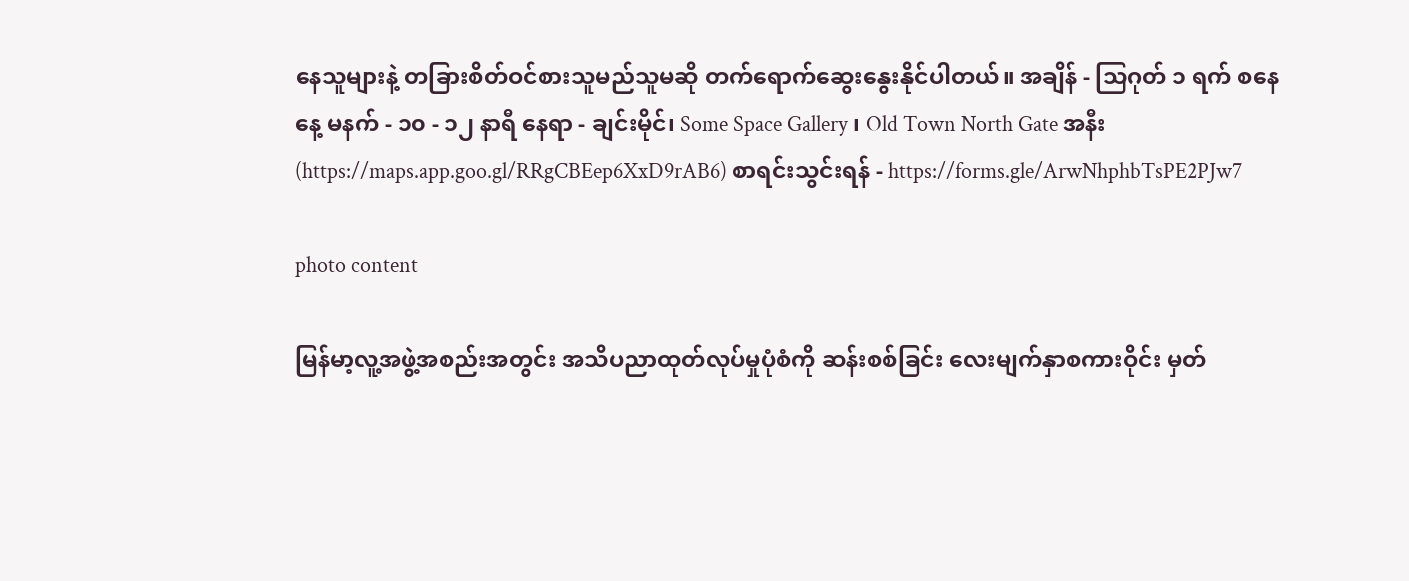နေသူများနဲ့ တခြားစိတ်ဝင်စားသူမည်သူမဆို တက်ရောက်ဆွေးနွေးနိုင်ပါတယ်။ အချိန် - သြဂုတ် ၁ ရက် စနေနေ့ မနက် - ၁၀ - ၁၂ နာရီ နေရာ - ချင်းမိုင်၊ Some Space Gallery ၊ Old Town North Gate အနီး (https://maps.app.goo.gl/RRgCBEep6XxD9rAB6) စာရင်းသွင်းရန် - https://forms.gle/ArwNhphbTsPE2PJw7

photo content

မြန်မာ့လူ့အဖွဲ့အစည်းအတွင်း အသိပညာထုတ်လုပ်မှုပုံစံကို ဆန်းစစ်ခြင်း လေးမျက်နှာစကားဝိုင်း မှတ်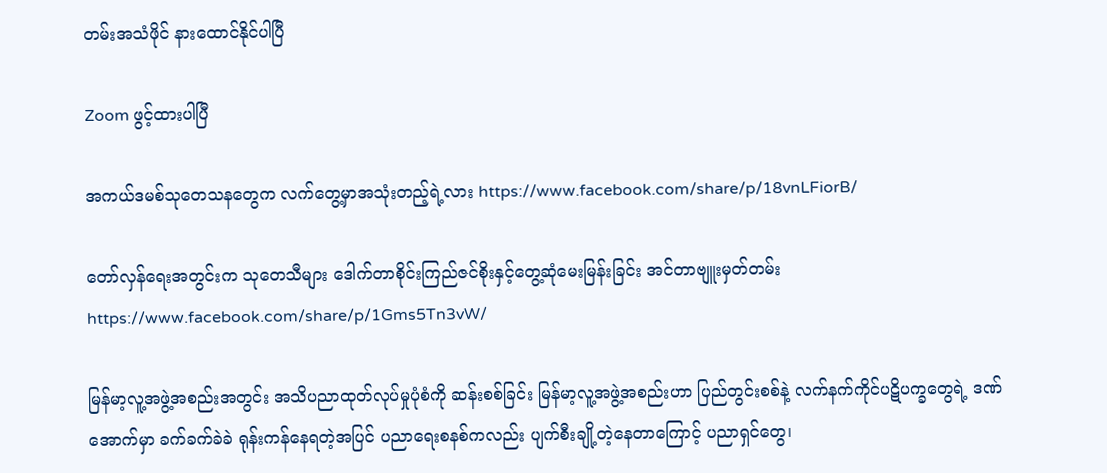တမ်းအသံဖိုင် နားထောင်နိုင်ပါပြီ

Zoom ဖွင့်ထားပါပြီ

အကယ်ဒမစ်သုတေသနတွေက လက်တွေ့မှာအသုံးတည့်ရဲ့လား https://www.facebook.com/share/p/18vnLFiorB/

တော်လှန်ရေးအတွင်းက သုတေသီများ ဒေါက်တာစိုင်းကြည်ဇင်စိုးနှင့်တွေ့ဆုံမေးမြန်းခြင်း အင်တာဗျူးမှတ်တမ်း https://www.facebook.com/share/p/1Gms5Tn3vW/

မြန်မာ့လူ့အဖွဲ့အစည်းအတွင်း အသိပညာထုတ်လုပ်မှုပုံစံကို ဆန်းစစ်ခြင်း မြန်မာ့လူ့အဖွဲ့အစည်းဟာ ပြည်တွင်းစစ်နဲ့ လက်နက်ကိုင်ပဋိပက္ခတွေရဲ့ ဒဏ်အောက်မှာ ခက်ခက်ခဲခဲ ရုန်းကန်နေရတဲ့အပြင် ပညာရေးစနစ်ကလည်း ပျက်စီးချို့တဲ့နေတာကြောင့် ပညာရှင်တွေ၊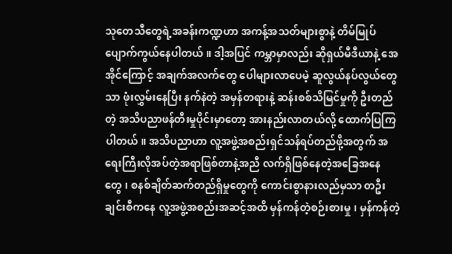သုတေသီတွေရဲ့အခန်းကဏ္ဍဟာ အကန့်အသတ်များစွာနဲ့ တိမ်မြုပ်ပျောက်ကွယ်နေပါတယ်။ ဒါ့အပြင် ကမ္ဘာမှာလည်း ဆိုရှယ်မီဒီယာနဲ့ အေအိုင်ကြောင့် အချက်အလက်တွေ ပေါများလာပေမဲ့ ဆူလွယ်နပ်လွယ်တွေသာ ဖုံးလွှမ်းနေပြီး နက်နဲတဲ့ အမှန်တရားနဲ့ ဆန်းစစ်သိမြင်မှုကို ဦးတည်တဲ့ အသိပညာဖန်တီးမှုပိုင်းမှာတော့ အားနည်းလာတယ်လို့ ထောက်ပြကြပါတယ်။ အသိပညာဟာ လူ့အဖွဲ့အစည်းရှင်သန်ရပ်တည်ဖို့အတွက် အရေးကြီးလိုအပ်တဲ့အရာဖြစ်တာနဲ့အညီ လက်ရှိဖြစ်နေတဲ့အခြေအနေတွေ၊ စနစ်ချိတ်ဆက်တည်ရှိမှုတွေကို ကောင်းစွာနားလည်မှသာ တဦးချင်းစီကနေ လူ့အဖွဲ့အစည်းအဆင့်အထိ မှန်ကန်တဲ့စဉ်းစားမှု၊ မှန်ကန်တဲ့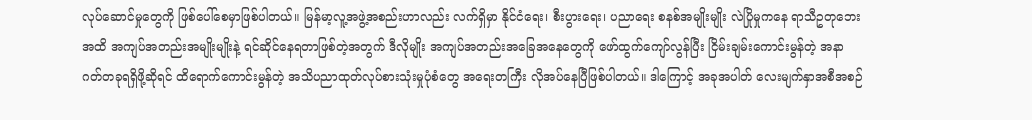လုပ်ဆောင်မှုတွေကို ဖြစ်ပေါ်စေမှာဖြစ်ပါတယ်။ မြန်မာ့လူ့အဖွဲ့အစည်းဟာလည်း လက်ရှိမှာ နိုင်ငံရေး၊ စီးပွားရေး၊ ပညာရေး စနစ်အမျိုးမျိုး လဲပြိုမှုကနေ ရာသီဥတုဘေးအထိ အကျပ်အတည်းအမျိုးမျိုးနဲ့ ရင်ဆိုင်နေရတာဖြစ်တဲ့အတွက် ဒီလိုမျိုး အကျပ်အတည်းအခြေအနေတွေကို ဖော်ထွက်ကျော်လွန်ပြီး ငြိမ်းချမ်းကောင်းမွန်တဲ့ အနာဂတ်တခုရရှိဖို့ဆိုရင် ထိရောက်ကောင်းမွန်တဲ့ အသိပညာထုတ်လုပ်စားသုံးမှုပုံစံတွေ အရေးတကြီး လိုအပ်နေပြီဖြစ်ပါတယ်။ ဒါကြောင့် အခုအပါတ် လေးမျက်နှာအစီအစဉ်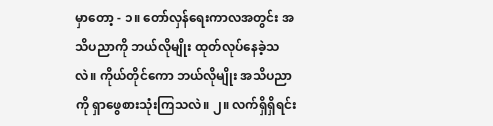မှာတော့ - ၁။ တော်လှန်ရေးကာလအတွင်း အသိပညာကို ဘယ်လိုမျိုး ထုတ်လုပ်နေခဲ့သလဲ။ ကိုယ်တိုင်ကော ဘယ်လိုမျိုး အသိပညာကို ရှာဖွေစားသုံးကြသလဲ။ ၂။ လက်ရှိရှိရင်း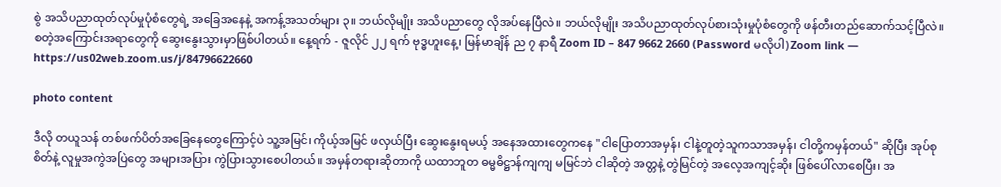စွဲ အသိပညာထုတ်လုပ်မှုပုံစံတွေရဲ့ အခြေအနေနဲ့ အကန့်အသတ်များ ၃။ ဘယ်လိုမျိုး အသိပညာတွေ လိုအပ်နေပြီလဲ။ ဘယ်လိုမျိုး အသိပညာထုတ်လုပ်စားသုံးမှုပုံစံတွေကို ဖန်တီးတည်ဆောက်သင့်ပြီလဲ။ စတဲ့အကြောင်းအရာတွေကို ဆွေးနွေးသွားမှာဖြစ်ပါတယ်။ နေ့ရက် - ဇူလိုင် ၂၂ ရက် ဗုဒ္ဓဟူးနေ့၊ မြန်မာချိန် ည ၇ နာရီ Zoom ID – 847 9662 2660 (Password မလိုပါ) Zoom link — https://us02web.zoom.us/j/84796622660

photo content

ဒီလို တယူသန် တစ်ဖက်ပိတ်အခြေနေတွေကြောင့်ပဲ သူ့အမြင်၊ ကိုယ့်အမြင် ဖလှယ်ပြီး ဆွေးနွေးရမယ့် အနေအထားတွေကနေ "ငါပြောတာအမှန်၊ ငါနဲ့တူတဲ့သူကသာအမှန်၊ ငါတို့ကမှန်တယ်" ဆိုပြီး အုပ်စုစိတ်နဲ့ လူမှုအကွဲအပြဲတွေ အများအပြား ကွဲပြားသွားစေပါတယ်။ အမှန်တရားဆိုတာကို ယထာဘူတ ဓမ္မဓိဋ္ဌာန်ကျကျ မမြင်ဘဲ ငါဆိုတဲ့ အတ္တနဲ့ တွဲမြင်တဲ့ အလေ့အကျင့်ဆိုး ဖြစ်ပေါ်လာစေပြီး၊ အ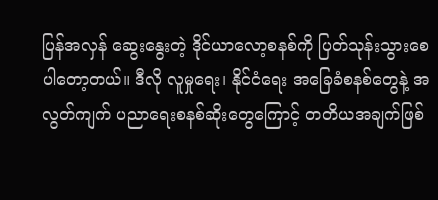ပြန်အလှန် ဆွေးနွေးတဲ့ ဒိုင်ယာလော့စနစ်ကို ပြတ်သုန်းသွားစေပါတော့တယ်။ ဒီလို လူမှုရေး၊ နိုင်ငံရေး အခြေခံစနစ်တွေနဲ့ အလွတ်ကျက် ပညာရေးစနစ်ဆိုးတွေကြောင့် တတိယအချက်ဖြစ်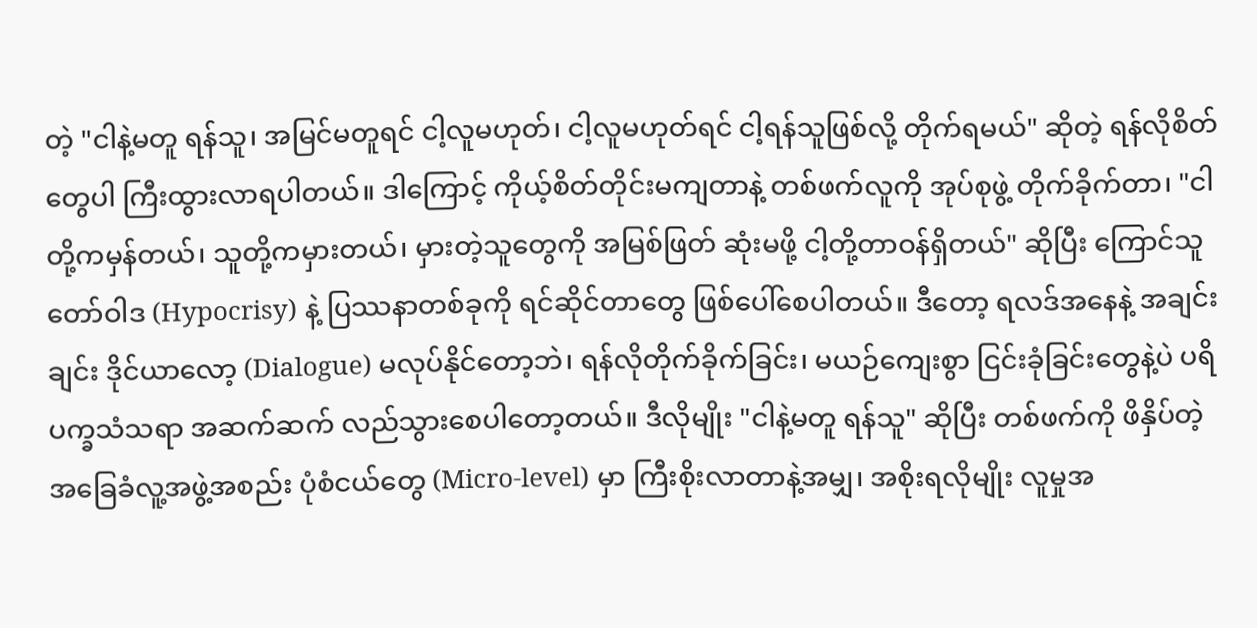တဲ့ "ငါနဲ့မတူ ရန်သူ၊ အမြင်မတူရင် ငါ့လူမဟုတ်၊ ငါ့လူမဟုတ်ရင် ငါ့ရန်သူဖြစ်လို့ တိုက်ရမယ်" ဆိုတဲ့ ရန်လိုစိတ်တွေပါ ကြီးထွားလာရပါတယ်။ ဒါကြောင့် ကိုယ့်စိတ်တိုင်းမကျတာနဲ့ တစ်ဖက်လူကို အုပ်စုဖွဲ့ တိုက်ခိုက်တာ၊ "ငါတို့ကမှန်တယ်၊ သူတို့ကမှားတယ်၊ မှားတဲ့သူတွေကို အမြစ်ဖြတ် ဆုံးမဖို့ ငါ့တို့တာဝန်ရှိတယ်" ဆိုပြီး ကြောင်သူတော်ဝါဒ (Hypocrisy) နဲ့ ပြဿနာတစ်ခုကို ရင်ဆိုင်တာတွေ ဖြစ်ပေါ်စေပါတယ်။ ဒီတော့ ရလဒ်အနေနဲ့ အချင်းချင်း ဒိုင်ယာလော့ (Dialogue) မလုပ်နိုင်တော့ဘဲ၊ ရန်လိုတိုက်ခိုက်ခြင်း၊ မယဉ်ကျေးစွာ ငြင်းခုံခြင်းတွေနဲ့ပဲ ပရိပက္ခသံသရာ အဆက်ဆက် လည်သွားစေပါတော့တယ်။ ဒီလိုမျိုး "ငါနဲ့မတူ ရန်သူ" ဆိုပြီး တစ်ဖက်ကို ဖိနှိပ်တဲ့ အခြေခံလူ့အဖွဲ့အစည်း ပုံစံငယ်တွေ (Micro-level) မှာ ကြီးစိုးလာတာနဲ့အမျှ၊ အစိုးရလိုမျိုး လူမှုအ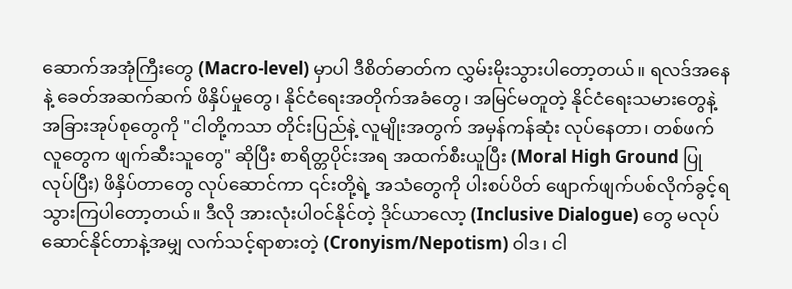ဆောက်အအုံကြီးတွေ (Macro-level) မှာပါ ဒီစိတ်ဓာတ်က လွှမ်းမိုးသွားပါတော့တယ်။ ရလဒ်အနေနဲ့ ခေတ်အဆက်ဆက် ဖိနှိပ်မှုတွေ၊ နိုင်ငံရေးအတိုက်အခံတွေ၊ အမြင်မတူတဲ့ နိုင်ငံရေးသမားတွေနဲ့ အခြားအုပ်စုတွေကို "ငါတို့ကသာ တိုင်းပြည်နဲ့ လူမျိုးအတွက် အမှန်ကန်ဆုံး လုပ်နေတာ၊ တစ်ဖက်လူတွေက ဖျက်ဆီးသူတွေ" ဆိုပြီး စာရိတ္တပိုင်းအရ အထက်စီးယူပြီး (Moral High Ground ပြုလုပ်ပြီး) ဖိနှိပ်တာတွေ လုပ်ဆောင်ကာ ၎င်းတို့ရဲ့ အသံတွေကို ပါးစပ်ပိတ် ဖျောက်ဖျက်ပစ်လိုက်ခွင့်ရသွားကြပါတော့တယ်။ ဒီလို အားလုံးပါဝင်နိုင်တဲ့ ဒိုင်ယာလော့ (Inclusive Dialogue) တွေ မလုပ်ဆောင်နိုင်တာနဲ့အမျှ လက်သင့်ရာစားတဲ့ (Cronyism/Nepotism) ဝါဒ၊ ငါ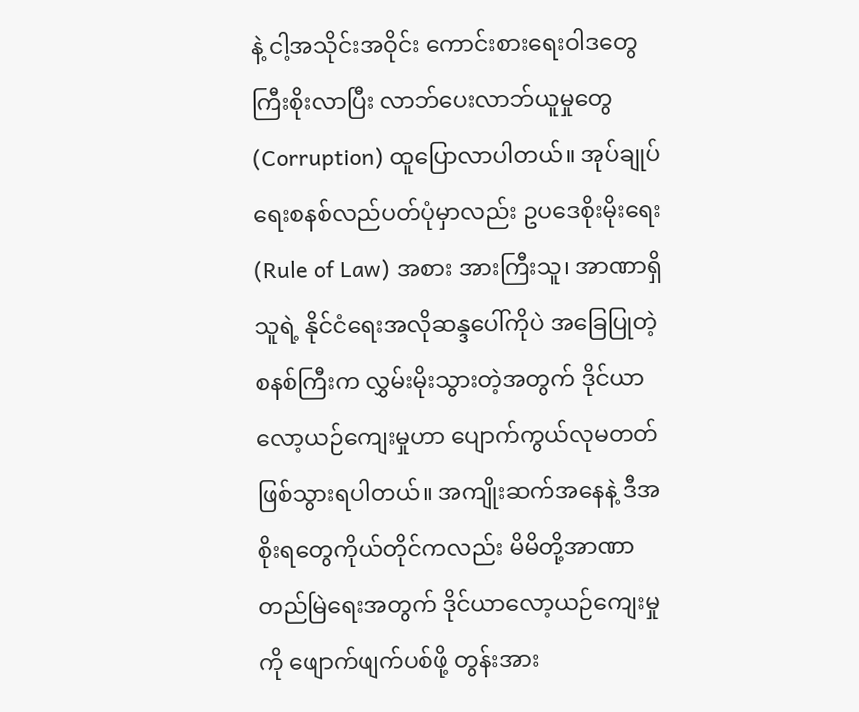နဲ့ ငါ့အသိုင်းအဝိုင်း ကောင်းစားရေးဝါဒတွေ ကြီးစိုးလာပြီး လာဘ်ပေးလာဘ်ယူမှုတွေ (Corruption) ထူပြောလာပါတယ်။ အုပ်ချုပ်ရေးစနစ်လည်ပတ်ပုံမှာလည်း ဥပဒေစိုးမိုးရေး (Rule of Law) အစား အားကြီးသူ၊ အာဏာရှိသူရဲ့ နိုင်ငံရေးအလိုဆန္ဒပေါ်ကိုပဲ အခြေပြုတဲ့ စနစ်ကြီးက လွှမ်းမိုးသွားတဲ့အတွက် ဒိုင်ယာလော့ယဉ်ကျေးမှုဟာ ပျောက်ကွယ်လုမတတ် ဖြစ်သွားရပါတယ်။ အကျိုးဆက်အနေနဲ့ ဒီအစိုးရတွေကိုယ်တိုင်ကလည်း မိမိတို့အာဏာ တည်မြဲရေးအတွက် ဒိုင်ယာလော့ယဉ်ကျေးမှုကို ဖျောက်ဖျက်ပစ်ဖို့ တွန်းအား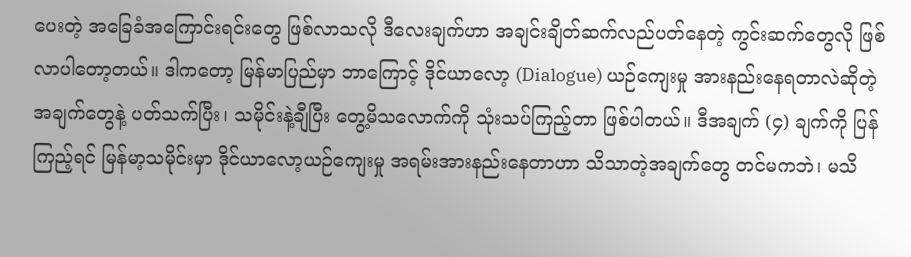ပေးတဲ့ အခြေခံအကြောင်းရင်းတွေ ဖြစ်လာသလို ဒီလေးချက်ဟာ အချင်းချိတ်ဆက်လည်ပတ်နေတဲ့ ကွင်းဆက်တွေလို ဖြစ်လာပါတော့တယ်။ ဒါကတော့ မြန်မာပြည်မှာ ဘာကြောင့် ဒိုင်ယာလော့ (Dialogue) ယဉ်ကျေးမှု အားနည်းနေရတာလဲဆိုတဲ့ အချက်တွေနဲ့ ပတ်သက်ပြီး၊ သမိုင်းနဲ့ချီပြီး တွေ့မိသလောက်ကို သုံးသပ်ကြည့်တာ ဖြစ်ပါတယ်။ ဒီအချက် (၄) ချက်ကို ပြန်ကြည့်ရင် မြန်မာ့သမိုင်းမှာ ဒိုင်ယာလော့ယဉ်ကျေးမှု အရမ်းအားနည်းနေတာဟာ သိသာတဲ့အချက်တွေ တင်မကဘဲ၊ မသိ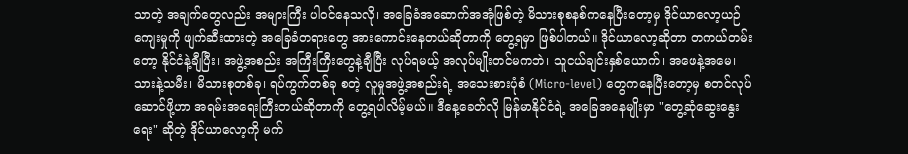သာတဲ့ အချက်တွေလည်း အများကြီး ပါဝင်နေသလို၊ အခြေခံအဆောက်အအုံဖြစ်တဲ့ မိသားစုစနစ်ကနေပြီးတော့မှ ဒိုင်ယာလော့ယဉ်ကျေးမှုကို ဖျက်ဆီးထားတဲ့ အခြေခံတရားတွေ အားကောင်းနေတယ်ဆိုတာကို တွေ့ရမှာ ဖြစ်ပါတယ်။ ဒိုင်ယာလော့ဆိုတာ တကယ်တမ်းတော့ နိုင်ငံနဲ့ချီပြီး၊ အဖွဲ့အစည်း အကြီးကြီးတွေနဲ့ချီပြီး လုပ်ရမယ့် အလုပ်မျိုးတင်မကဘဲ၊ သူငယ်ချင်းနှစ်ယောက်၊ အဖေနဲ့အမေ၊ သားနဲ့သမီး၊ မိသားစုတစ်ခု၊ ရပ်ကွက်တစ်ခု စတဲ့ လူမှုအဖွဲ့အစည်းရဲ့ အသေးစားပုံစံ (Micro-level) တွေကနေပြီးတော့မှ စတင်လုပ်ဆောင်ဖို့ဟာ အရမ်းအရေးကြီးတယ်ဆိုတာကို တွေ့ရပါလိမ့်မယ်။ ဒီနေ့ခေတ်လို မြန်မာနိုင်ငံရဲ့ အခြေအနေမျိုးမှာ "တွေ့ဆုံဆွေးနွေးရေး" ဆိုတဲ့ ဒိုင်ယာလော့ကို မက်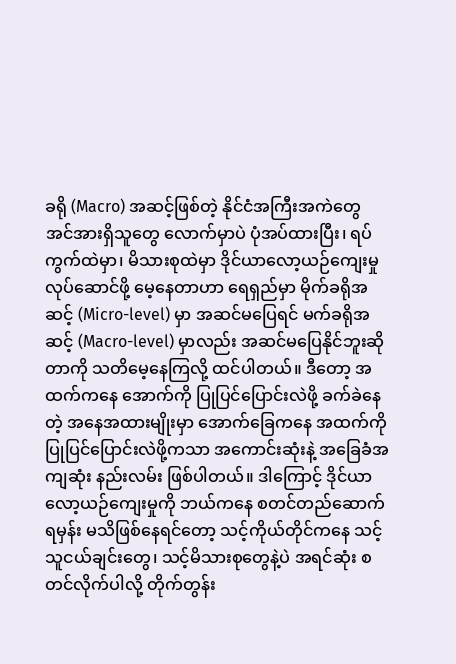ခရို (Macro) အဆင့်ဖြစ်တဲ့ နိုင်ငံအကြီးအကဲတွေ အင်အားရှိသူတွေ လောက်မှာပဲ ပုံအပ်ထားပြီး၊ ရပ်ကွက်ထဲမှာ၊ မိသားစုထဲမှာ ဒိုင်ယာလော့ယဉ်ကျေးမှု လုပ်ဆောင်ဖို့ မေ့နေတာဟာ ရေရှည်မှာ မိုက်ခရိုအဆင့် (Micro-level) မှာ အဆင်မပြေရင် မက်ခရိုအဆင့် (Macro-level) မှာလည်း အဆင်မပြေနိုင်ဘူးဆိုတာကို သတိမေ့နေကြလို့ ထင်ပါတယ်။ ဒီတော့ အထက်ကနေ အောက်ကို ပြုပြင်ပြောင်းလဲဖို့ ခက်ခဲနေတဲ့ အနေအထားမျိုးမှာ အောက်ခြေကနေ အထက်ကို ပြုပြင်ပြောင်းလဲဖို့ကသာ အကောင်းဆုံးနဲ့ အခြေခံအကျဆုံး နည်းလမ်း ဖြစ်ပါတယ်။ ဒါကြောင့် ဒိုင်ယာလော့ယဉ်ကျေးမှုကို ဘယ်ကနေ စတင်တည်ဆောက်ရမှန်း မသိဖြစ်နေရင်တော့ သင့်ကိုယ်တိုင်ကနေ သင့်သူငယ်ချင်းတွေ၊ သင့်မိသားစုတွေနဲ့ပဲ အရင်ဆုံး စတင်လိုက်ပါလို့ တိုက်တွန်း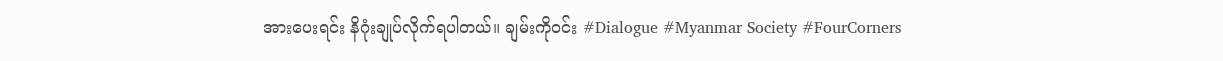အားပေးရင်း နိဂုံးချုပ်လိုက်ရပါတယ်။ ချမ်းကိုဝင်း #Dialogue #Myanmar Society #FourCorners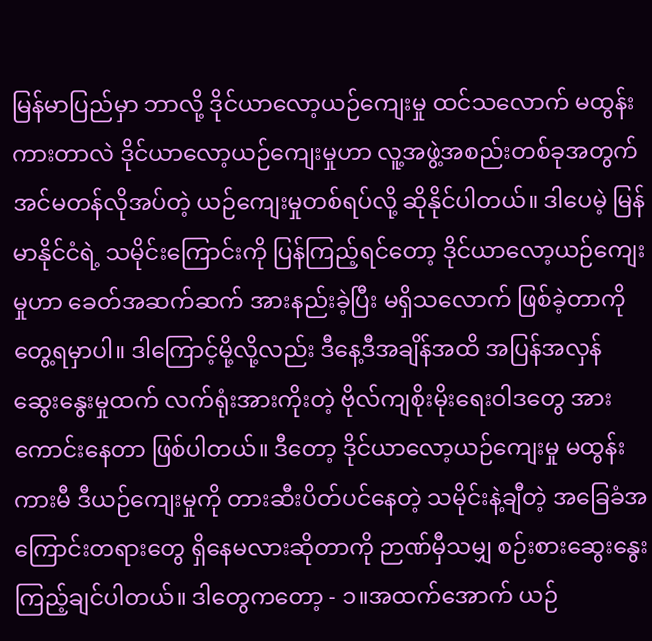မြန်မာပြည်မှာ ဘာလို့ ဒိုင်ယာလော့ယဉ်ကျေးမှု ထင်သလောက် မထွန်းကားတာလဲ ဒိုင်ယာလော့ယဉ်ကျေးမှုဟာ လူ့အဖွဲ့အစည်းတစ်ခုအတွက် အင်မတန်လိုအပ်တဲ့ ယဉ်ကျေးမှုတစ်ရပ်လို့ ဆိုနိုင်ပါတယ်။ ဒါပေမဲ့ မြန်မာနိုင်ငံရဲ့ သမိုင်းကြောင်းကို ပြန်ကြည့်ရင်တော့ ဒိုင်ယာလော့ယဉ်ကျေးမှုဟာ ခေတ်အဆက်ဆက် အားနည်းခဲ့ပြီး မရှိသလောက် ဖြစ်ခဲ့တာကို တွေ့ရမှာပါ။ ဒါကြောင့်မို့လို့လည်း ဒီနေ့ဒီအချိန်အထိ အပြန်အလှန် ဆွေးနွေးမှုထက် လက်ရုံးအားကိုးတဲ့ ဗိုလ်ကျစိုးမိုးရေးဝါဒတွေ အားကောင်းနေတာ ဖြစ်ပါတယ်။ ဒီတော့ ဒိုင်ယာလော့ယဉ်ကျေးမှု မထွန်းကားမီ ဒီယဉ်ကျေးမှုကို တားဆီးပိတ်ပင်နေတဲ့ သမိုင်းနဲ့ချီတဲ့ အခြေခံအကြောင်းတရားတွေ ရှိနေမလားဆိုတာကို ဉာဏ်မှီသမျှ စဉ်းစားဆွေးနွေးကြည့်ချင်ပါတယ်။ ဒါတွေကတော့ - ၁။အထက်အောက် ယဉ်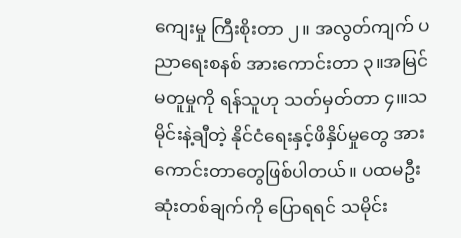ကျေးမှု ကြီးစိုးတာ ၂။ အလွတ်ကျက် ပညာရေးစနစ် အားကောင်းတာ ၃။အမြင်မတူမှုကို ရန်သူဟု သတ်မှတ်တာ ၄၊။သမိုင်းနဲ့ချီတဲ့ နိုင်ငံရေးနှင့်ဖိနှိပ်မှုတွေ အားကောင်းတာတွေဖြစ်ပါတယ်။ ပထမဦးဆုံးတစ်ချက်ကို ပြောရရင် သမိုင်း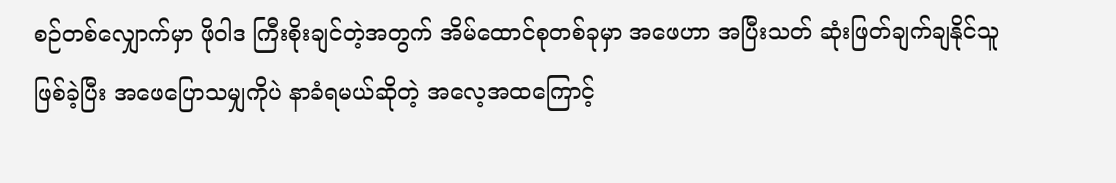စဉ်တစ်လျှောက်မှာ ဖိုဝါဒ ကြီးစိုးချင်တဲ့အတွက် အိမ်ထောင်စုတစ်ခုမှာ အဖေဟာ အပြီးသတ် ဆုံးဖြတ်ချက်ချနိုင်သူ ဖြစ်ခဲ့ပြီး အဖေပြောသမျှကိုပဲ နာခံရမယ်ဆိုတဲ့ အလေ့အထကြောင့်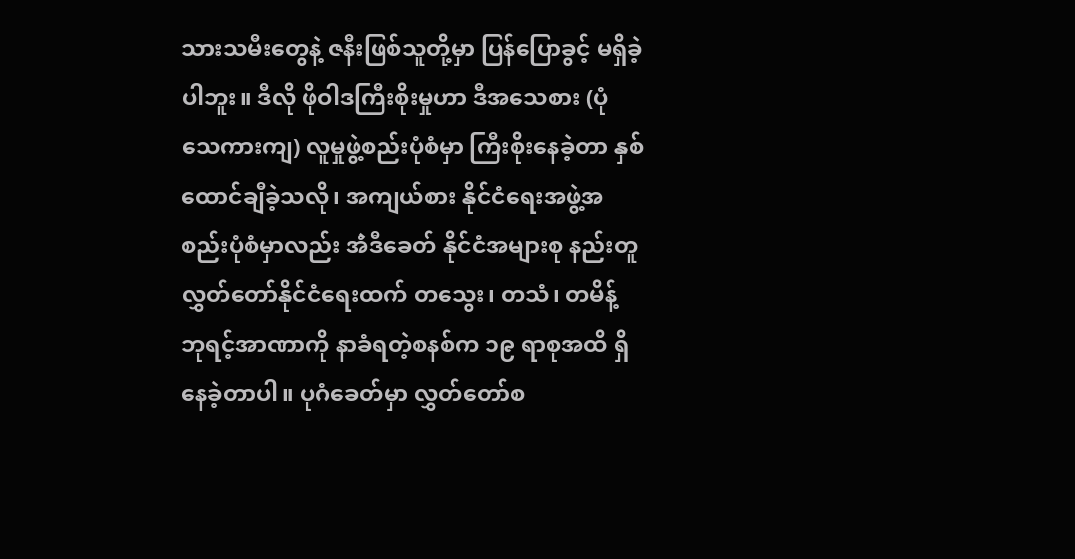သားသမီးတွေနဲ့ ဇနီးဖြစ်သူတို့မှာ ပြန်ပြောခွင့် မရှိခဲ့ပါဘူး။ ဒီလို ဖိုဝါဒကြီးစိုးမှုဟာ ဒီအသေစား (ပုံသေကားကျ) လူမှုဖွဲ့စည်းပုံစံမှာ ကြီးစိုးနေခဲ့တာ နှစ်ထောင်ချီခဲ့သလို၊ အကျယ်စား နိုင်ငံရေးအဖွဲ့အစည်းပုံစံမှာလည်း အဲံဒီခေတ် နိုင်ငံအများစု နည်းတူ လွှတ်တော်နိုင်ငံရေးထက် တသွေး၊ တသံ၊ တမိန့် ဘုရင့်အာဏာကို နာခံရတဲ့စနစ်က ၁၉ ရာစုအထိ ရှိနေခဲ့တာပါ။ ပုဂံခေတ်မှာ လွှတ်တော်စ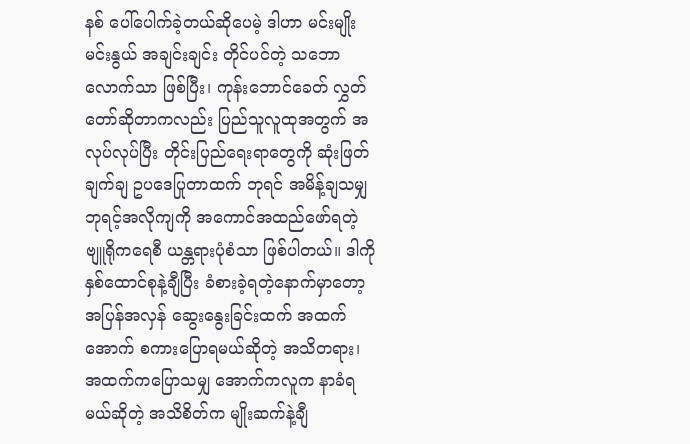နစ် ပေါ်ပေါက်ခဲ့တယ်ဆိုပေမဲ့ ဒါဟာ မင်းမျိုးမင်းနွယ် အချင်းချင်း တိုင်ပင်တဲ့ သဘောလောက်သာ ဖြစ်ပြီး၊ ကုန်းဘောင်ခေတ် လွှတ်တော်ဆိုတာကလည်း ပြည်သူလူထုအတွက် အလုပ်လုပ်ပြီး တိုင်းပြည်ရေးရာတွေကို ဆုံးဖြတ်ချက်ချ ဥပဒေပြုတာထက် ဘုရင် အမိန့်ချသမျှ ဘုရင့်အလိုကျကို အကောင်အထည်ဖော်ရတဲ့ ဗျူရိုကရေစီ ယန္တရားပုံစံသာ ဖြစ်ပါတယ်။ ဒါကို နှစ်ထောင်စုနဲ့ချီပြီး ခံစားခဲ့ရတဲ့နောက်မှာတော့ အပြန်အလှန် ဆွေးနွေးခြင်းထက် အထက်အောက် စကားပြောရမယ်ဆိုတဲ့ အသိတရား၊ အထက်ကပြောသမျှ အောက်ကလူက နာခံရမယ်ဆိုတဲ့ အသိစိတ်က မျိုးဆက်နဲ့ချီ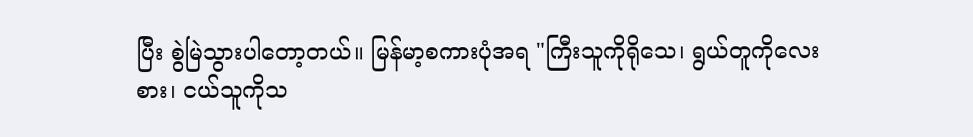ပြီး စွဲမြဲသွားပါတော့တယ်။ မြန်မာ့စကားပုံအရ "ကြီးသူကိုရိုသေ၊ ရွယ်တူကိုလေးစား၊ ငယ်သူကိုသ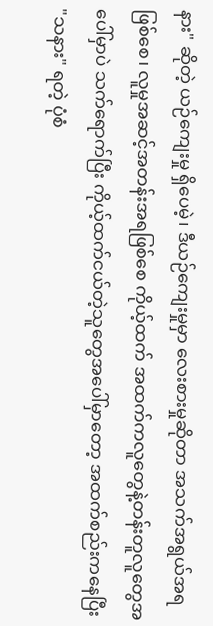နား" ဆိုတဲ့ ယဉ်ကျေးမှု ရှိပေမဲ့၊ ဒီယဉ်ကျေးမှုမှာ လေးစားမှုဆိုတာ အသက်အရွယ်အရဖြစ်စေ၊ လူမှုအဆင့်အတန်းအရဖြစ်စေ ကိုယ့်ထက် အထက်ကလူတွေနဲ့တန်းတူလူတွေအပေါ်မှာပဲ သက်ရောက်ပြီး ကိုယ့်ထက်ငယ်တဲ့သူတွေအပေါ်မှာတော့ အထက်စည်းကနေပြီး "သနား" ရတဲ့ ပုံစံ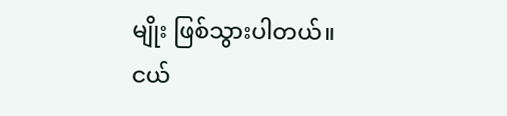မျိုး ဖြစ်သွားပါတယ်။ ငယ်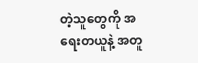တဲ့သူတွေကို အရေးတယူနဲ့ အတူ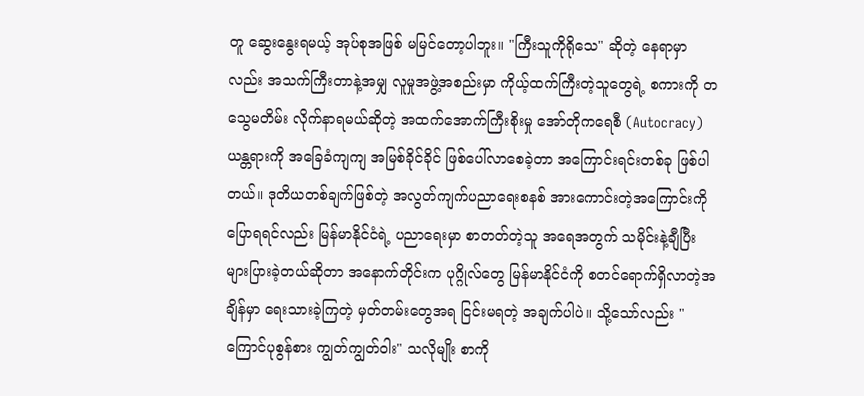တူ ဆွေးနွေးရမယ့် အုပ်စုအဖြစ် မမြင်တော့ပါဘူး။ "ကြီးသူကိုရိုသေ" ဆိုတဲ့ နေရာမှာလည်း အသက်ကြီးတာနဲ့အမျှ လူမှုအဖွဲ့အစည်းမှာ ကိုယ့်ထက်ကြီးတဲ့သူတွေရဲ့ စကားကို တသွေမတိမ်း လိုက်နာရမယ်ဆိုတဲ့ အထက်အောက်ကြီးစိုးမှု အော်တိုကရေစီ (Autocracy) ယန္တရားကို အခြေခံကျကျ အမြစ်ခိုင်ခိုင် ဖြစ်ပေါ်လာစေခဲ့တာ အကြောင်းရင်းတစ်ခု ဖြစ်ပါတယ်။ ဒုတိယတစ်ချက်ဖြစ်တဲ့ အလွတ်ကျက်ပညာရေးစနစ် အားကောင်းတဲ့အကြောင်းကို ပြောရရင်လည်း မြန်မာနိုင်ငံရဲ့ ပညာရေးမှာ စာတတ်တဲ့သူ အရေအတွက် သမိုင်းနဲ့ချီပြီး များပြားခဲ့တယ်ဆိုတာ အနောက်တိုင်းက ပုဂ္ဂိုလ်တွေ မြန်မာနိုင်ငံကို စတင်ရောက်ရှိလာတဲ့အချိန်မှာ ရေးသားခဲ့ကြတဲ့ မှတ်တမ်းတွေအရ ငြင်းမရတဲ့ အချက်ပါပဲ။ သို့သော်လည်း "ကြောင်ပုစွန်စား ကျွတ်ကျွတ်ဝါး" သလိုမျိုး စာကို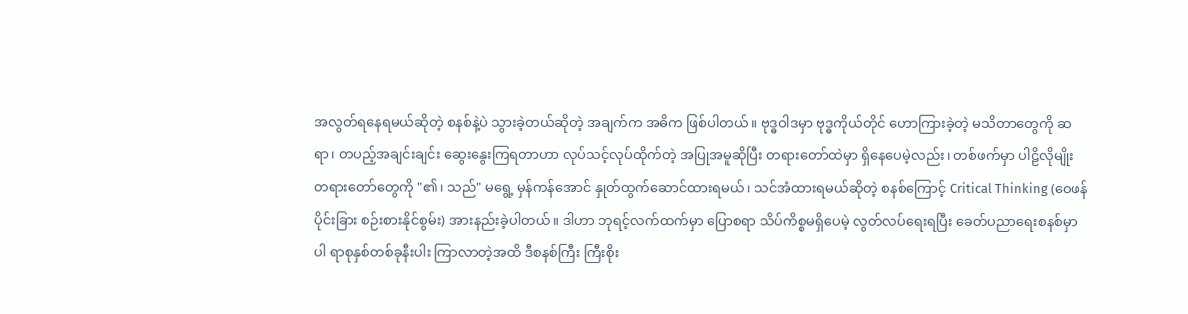အလွတ်ရနေရမယ်ဆိုတဲ့ စနစ်နဲ့ပဲ သွားခဲ့တယ်ဆိုတဲ့ အချက်က အဓိက ဖြစ်ပါတယ်။ ဗုဒ္ဓဝါဒမှာ ဗုဒ္ဓကိုယ်တိုင် ဟောကြားခဲ့တဲ့ မသိတာတွေကို ဆရာ၊ တပည့်အချင်းချင်း ဆွေးနွေးကြရတာဟာ လုပ်သင့်လုပ်ထိုက်တဲ့ အပြုအမူဆိုပြီး တရားတော်ထဲမှာ ရှိနေပေမဲ့လည်း၊ တစ်ဖက်မှာ ပါဠိလိုမျိုး တရားတော်တွေကို "၏၊ သည်" မရွေ့ မှန်ကန်အောင် နှုတ်ထွက်ဆောင်ထားရမယ်၊ သင်အံထားရမယ်ဆိုတဲ့ စနစ်ကြောင့် Critical Thinking (ဝေဖန်ပိုင်းခြား စဉ်းစားနိုင်စွမ်း) အားနည်းခဲ့ပါတယ်။ ဒါဟာ ဘုရင့်လက်ထက်မှာ ပြောစရာ သိပ်ကိစ္စမရှိပေမဲ့ လွတ်လပ်ရေးရပြီး ခေတ်ပညာရေးစနစ်မှာပါ ရာစုနှစ်တစ်ခုနီးပါး ကြာလာတဲ့အထိ ဒီစနစ်ကြီး ကြီးစိုး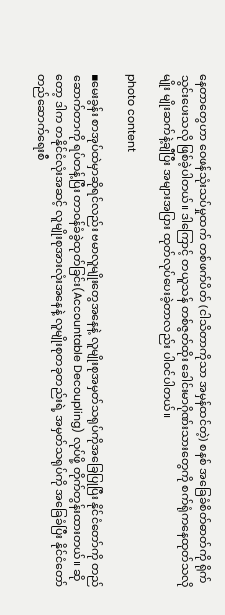နေတာတွေဟာ ဝေဖန်သုံးသပ်မှုထက် တစ်ဖက်ပိတ် (ငါသိတာကိုသာ အမှန်ထင်တဲ့) စနစ် အခြေခံစိတ်ဓာတ်ကို ရိုက်သွင်းပေးသလို ဖြစ်ခဲ့ပါတယ်။ ဒါကြောင့် တယူသန် တစ်ဇွတ်ထိုး ခေါင်းမာဂိုဏ်းသားတွေကို စက်ရုံကနေထုတ်သလိုမျိုး မျိုးဆက်နဲ့ချီပြီး အများအပြား ထုတ်လုပ်ပေးခဲ့တာလည်း ပါဝင်ပါတယ်။

photo content

▪မေးခွန်း စာအုပ်ထဲမှာဆိုရင်လည်း ဗမာလူမျိုးတွေအနေနဲ့ လူမျိုးစုအမှတ်သရုပ်ကိုအခြေပြုပြီး နိုင်ငံတော်ကို တည်ဆောက်တာကို ရပ်တန့်ပြီး တာဝန်ခံခွဲထုတ်ခြင်း(Accountable Decoupling) လုပ်ဖို့ တိုက်တွန်းထားတယ်။ ဆိုတော့ ဒါက တနိုင်ငံလုံးအဆင့် လူမျိုးစုအားလုံးအနေနဲ့ လူမျိုးစုတခုတည်းရဲ့ အမှတ်သရုပ်ကို အခြေခံပြီး နိုင်ငံတော်တည်ဆောက်ရေးစီ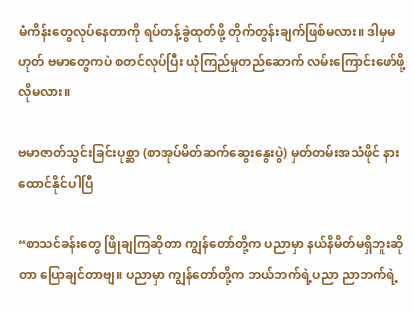မံကိန်းတွေလုပ်နေတာကို ရပ်တန့်ခွဲထုတ်ဖို့ တိုက်တွန်းချက်ဖြစ်မလား။ ဒါမှမဟုတ် ဗမာတွေကပဲ စတင်လုပ်ပြီး ယုံကြည်မှုတည်ဆောက် လမ်းကြောင်းဖော်ဖို့ လိုမလား။

ဗမာဇာတ်သွင်းခြင်းပုစ္ဆာ (စာအုပ်မိတ်ဆက်ဆွေးနွေးပွဲ) မှတ်တမ်းအသံဖိုင် နားထောင်နိုင်ပါပြီ

“စာသင်ခန်းတွေ ဖြိုချကြဆိုတာ ကျွန်တော်တို့က ပညာမှာ နယ်နိမိတ်မရှိဘူးဆိုတာ ပြောချင်တာဗျ။ ပညာမှာ ကျွန်တော်တို့က ဘယ်ဘက်ရဲ့ပညာ ညာဘက်ရဲ့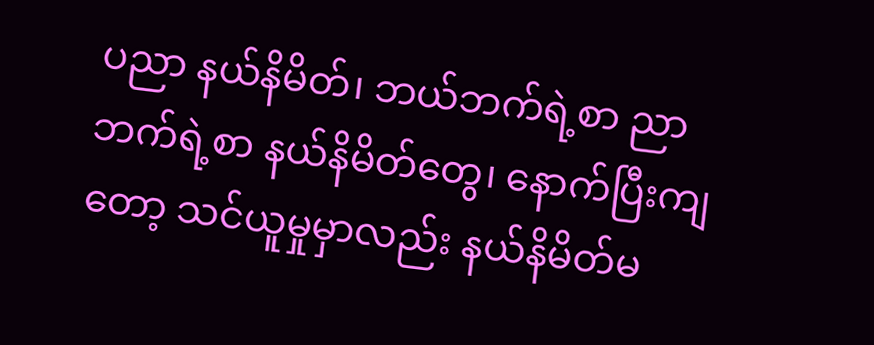ပညာ နယ်နိမိတ်၊ ဘယ်ဘက်ရဲ့စာ ညာဘက်ရဲ့စာ နယ်နိမိတ်တွေ၊ နောက်ပြီးကျတော့ သင်ယူမှုမှာလည်း နယ်နိမိတ်မ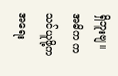ရှိဘူးဗျ။ အဓိက က သင်ယူဖို့ကအရေး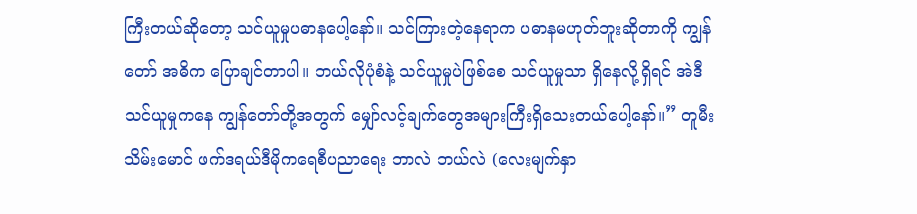ကြီးတယ်ဆိုတော့ သင်ယူမှုပဓာနပေါ့နော်။ သင်ကြားတဲ့နေရာက ပဓာနမဟုတ်ဘူးဆိုတာကို ကျွန်တော် အဓိက ပြောချင်တာပါ။ ဘယ်လိုပုံစံနဲ့ သင်ယူမှုပဲဖြစ်စေ သင်ယူမှုသာ ရှိနေလို့ရှိရင် အဲဒီသင်ယူမှုကနေ ကျွန်တော်တို့အတွက် မျှော်လင့်ချက်တွေအများကြီးရှိသေးတယ်ပေါ့နော်။” တူမီးသိမ်းမောင် ဖက်ဒရယ်ဒီမိုကရေစီပညာရေး ဘာလဲ ဘယ်လဲ (လေးမျက်နှာ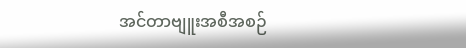အင်တာဗျူးအစီအစဉ်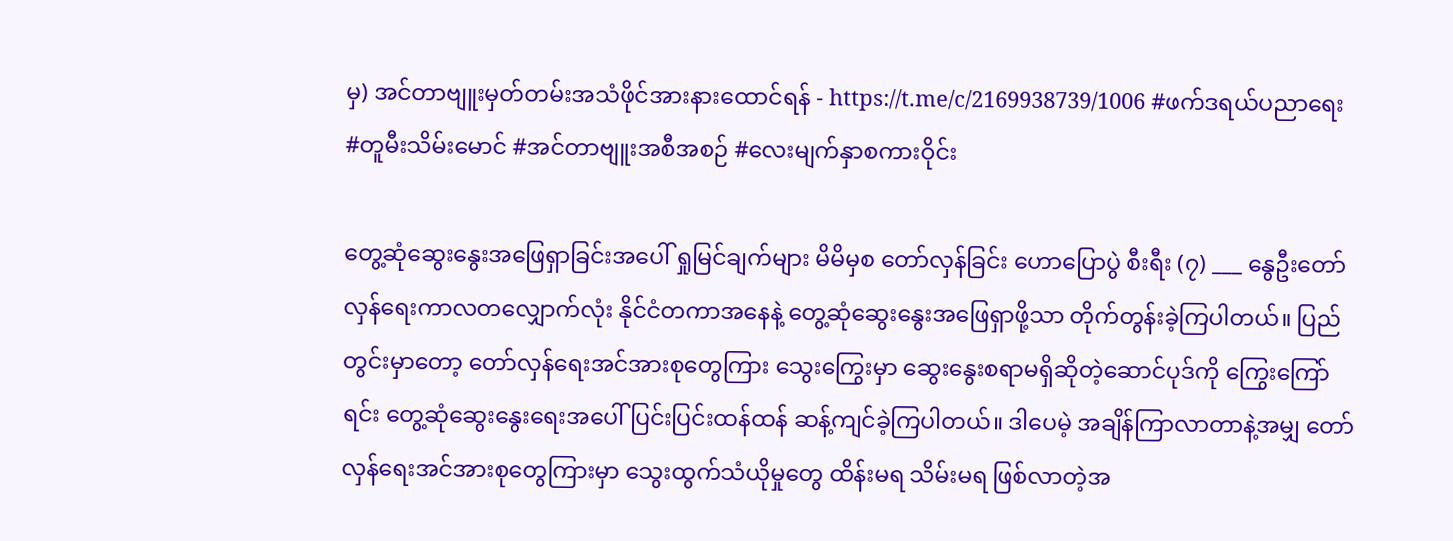မှ) အင်တာဗျူးမှတ်တမ်းအသံဖိုင်အားနားထောင်ရန် - https://t.me/c/2169938739/1006 #ဖက်ဒရယ်ပညာရေး #တူမီးသိမ်းမောင် #အင်တာဗျူးအစီအစဉ် #လေးမျက်နှာစကားဝိုင်း

တွေ့ဆုံဆွေးနွေးအဖြေရှာခြင်းအပေါ် ရှုမြင်ချက်များ မိမိမှစ တော်လှန်ခြင်း ဟောပြောပွဲ စီးရီး (၇) ___ နွေဦးတော်လှန်ရေးကာလတလျှောက်လုံး နိုင်ငံတကာအနေနဲ့ တွေ့ဆုံဆွေးနွေးအဖြေရှာဖို့သာ တိုက်တွန်းခဲ့ကြပါတယ်။ ပြည်တွင်းမှာတော့ တော်လှန်ရေးအင်အားစုတွေကြား သွေးကြွေးမှာ ဆွေးနွေးစရာမရှိဆိုတဲ့ဆောင်ပုဒ်ကို ကြွေးကြော်ရင်း တွေ့ဆုံဆွေးနွေးရေးအပေါ် ပြင်းပြင်းထန်ထန် ဆန့်ကျင်ခဲ့ကြပါတယ်။ ဒါပေမဲ့ အချိန်ကြာလာတာနဲ့အမျှ တော်လှန်ရေးအင်အားစုတွေကြားမှာ သွေးထွက်သံယိုမှုတွေ ထိန်းမရ သိမ်းမရ ဖြစ်လာတဲ့အ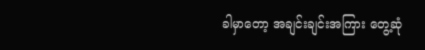ခါမှာတော့ အချင်းချင်းအကြား တွေ့ဆုံ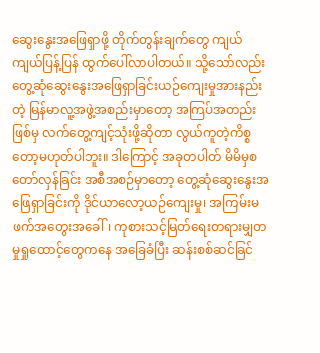ဆွေးနွေးအဖြေရှာဖို့ တိုက်တွန်းချက်တွေ ကျယ်ကျယ်ပြန့်ပြန် ထွက်ပေါ်လာပါတယ်။ သို့သော်လည်း တွေ့ဆုံဆွေးနွေးအဖြေရှာခြင်းယဉ်ကျေးမှုအားနည်းတဲ့ မြန်မာလူ့အဖွဲ့အစည်းမှာတော့ အကြပ်အတည်းဖြစ်မှ လက်တွေ့ကျင့်သုံးဖို့ဆိုတာ လွယ်ကူတဲ့ကိစ္စတော့မဟုတ်ပါဘူး။ ဒါကြောင့် အခုတပါတ် မိမိမှစ တော်လှန်ခြင်း အစီအစဉ်မှာတော့ တွေ့ဆုံဆွေးနွေးအဖြေရှာခြင်းကို ဒိုင်ယာလော့ယဉ်ကျေးမှု၊ အကြမ်းမဖက်အတွေးအခေါ်၊ ကုစားသင့်မြတ်ရေးတရားမျှတမှုရှုထောင့်တွေကနေ အခြေခံပြီး ဆန်းစစ်ဆင်ခြင်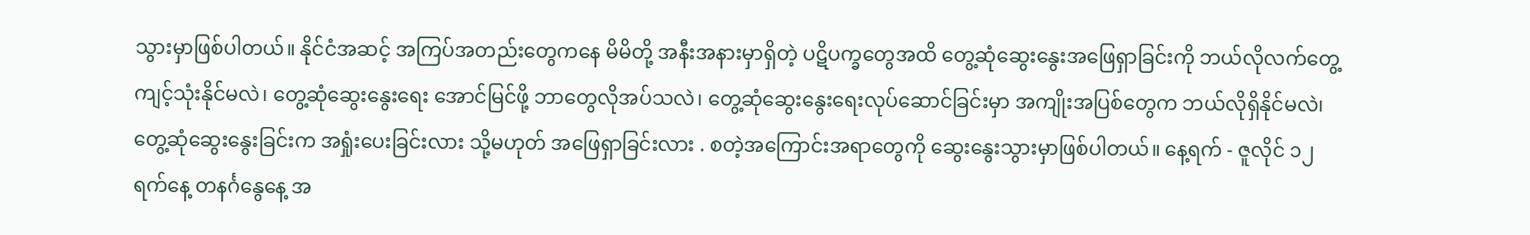သွားမှာဖြစ်ပါတယ်။ နိုင်ငံအဆင့် အကြပ်အတည်းတွေကနေ မိမိတို့ အနီးအနားမှာရှိတဲ့ ပဋိပက္ခတွေအထိ တွေ့ဆုံဆွေးနွေးအဖြေရှာခြင်းကို ဘယ်လိုလက်တွေ့ကျင့်သုံးနိုင်မလဲ၊ တွေ့ဆုံဆွေးနွေးရေး အောင်မြင်ဖို့ ဘာတွေလိုအပ်သလဲ၊ တွေ့ဆုံဆွေးနွေးရေးလုပ်ဆောင်ခြင်းမှာ အကျိုးအပြစ်တွေက ဘယ်လိုရှိနိုင်မလဲ၊ တွေ့ဆုံဆွေးနွေးခြင်းက အရှုံးပေးခြင်းလား သို့မဟုတ် အဖြေရှာခြင်းလား . စတဲ့အကြောင်းအရာတွေကို ဆွေးနွေးသွားမှာဖြစ်ပါတယ်။ နေ့ရက် - ဇူလိုင် ၁၂ ရက်နေ့ တနင်္ဂနွေနေ့ အ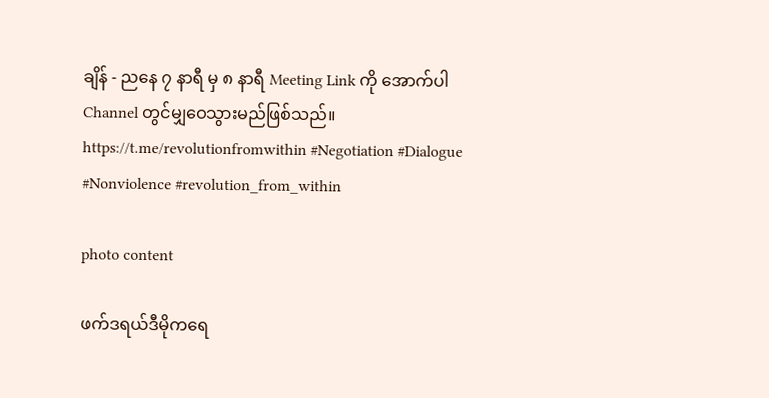ချိန် - ညနေ ၇ နာရီ မှ ၈ နာရီ Meeting Link ကို အောက်ပါ Channel တွင်မျှဝေသွားမည်ဖြစ်သည်။ https://t.me/revolutionfromwithin #Negotiation #Dialogue #Nonviolence #revolution_from_within

photo content

ဖက်ဒရယ်ဒီမိုကရေ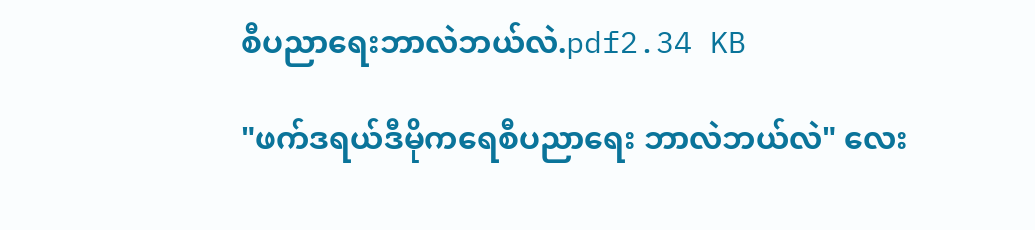စီပညာရေးဘာလဲဘယ်လဲ.pdf2.34 KB

"ဖက်ဒရယ်ဒီမိုကရေစီပညာရေး ဘာလဲဘယ်လဲ" လေး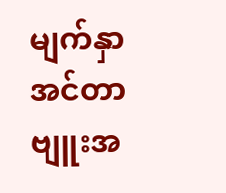မျက်နှာအင်တာဗျူးအ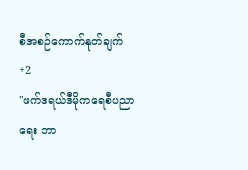စီအစဉ်ကောက်နုတ်ချက်
+2
"ဖက်ဒရယ်ဒီမိုကရေစီပညာရေး ဘာ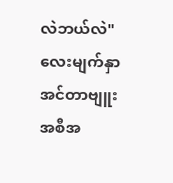လဲဘယ်လဲ" လေးမျက်နှာအင်တာဗျူးအစီအ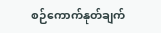စဉ်ကောက်နုတ်ချက်